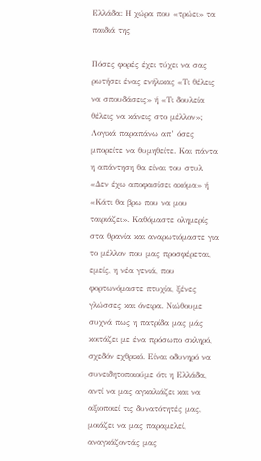Ελλάδα: Η χώρα που «τρώει» τα παιδιά της

Πόσες φορές έχει τύχει να σας ρωτήσει ένας ενήλικας «Τι θέλεις να σπουδάσεις» ή «Τι δουλεία θέλεις να κάνεις στο μέλλον»; Λογικά παραπάνω απ’ όσες μπορείτε να θυμηθείτε. Και πάντα η απάντηση θα είναι του στυλ «Δεν έχω αποφασίσει ακόμα» ή «Κάτι θα βρω που να μου ταιριάζει». Καθόμαστε ολημερίς στα θρανία και αναρωτιόμαστε για το μέλλον που μας προσφέρεται, εμείς, η νέα γενιά, που φορτωνόμαστε πτυχία, ξένες γλώσσες και όνειρα. Νιώθουμε συχνά πως η πατρίδα μας μάς κοιτάζει με ένα πρόσωπο σκληρό, σχεδόν εχθρικό. Είναι οδυνηρό να συνειδητοποιούμε ότι η Ελλάδα, αντί να μας αγκαλιάζει και να αξιοποιεί τις δυνατότητές μας, μοιάζει να μας παραμελεί, αναγκάζοντάς μας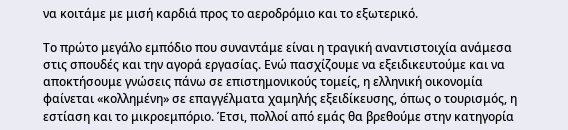να κοιτάμε με μισή καρδιά προς το αεροδρόμιο και το εξωτερικό.

Το πρώτο μεγάλο εμπόδιο που συναντάμε είναι η τραγική αναντιστοιχία ανάμεσα στις σπουδές και την αγορά εργασίας. Ενώ πασχίζουμε να εξειδικευτούμε και να αποκτήσουμε γνώσεις πάνω σε επιστημονικούς τομείς, η ελληνική οικονομία φαίνεται «κολλημένη» σε επαγγέλματα χαμηλής εξειδίκευσης, όπως ο τουρισμός, η εστίαση και το μικροεμπόριο. Έτσι, πολλοί από εμάς θα βρεθούμε στην κατηγορία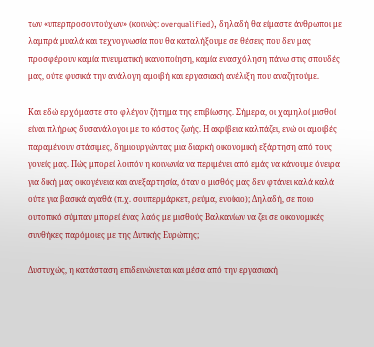των «υπερπροσοντούχων» (κοινώς: overqualified), δηλαδή θα είμαστε άνθρωποι με λαμπρά μυαλά και τεχνογνωσία που θα καταλήξουμε σε θέσεις που δεν μας προσφέρουν καμία πνευματική ικανοποίηση, καμία ενασχόληση πάνω στις σπουδές μας, ούτε φυσικά την ανάλογη αμοιβή και εργασιακή ανέλιξη που αναζητούμε.

Και εδώ ερχόμαστε στο φλέγον ζήτημα της επιβίωσης. Σήμερα, οι χαμηλοί μισθοί είναι πλήρως δυσανάλογοι με το κόστος ζωής. Η ακρίβεια καλπάζει, ενώ οι αμοιβές παραμένουν στάσιμες, δημιουργώντας μια διαρκή οικονομική εξάρτηση από τους γονείς μας. Πώς μπορεί λοιπόν η κοινωνία να περιμένει από εμάς να κάνουμε όνειρα για δική μας οικογένεια και ανεξαρτησία, όταν ο μισθός μας δεν φτάνει καλά καλά ούτε για βασικά αγαθά (π.χ. σουπερμάρκετ, ρεύμα, ενοίκιο); Δηλαδή, σε ποιο ουτοπικό σύμπαν μπορεί ένας λαός με μισθούς Βαλκανίων να ζει σε οικονομικές συνθήκες παρόμοιες με της Δυτικής Ευρώπης;

Δυστυχώς, η κατάσταση επιδεινώνεται και μέσα από την εργασιακή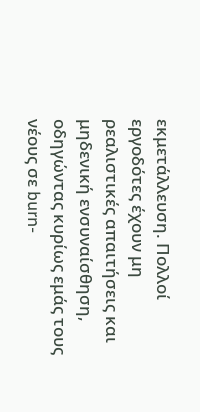εκμετάλλευση. Πολλοί εργοδότες έχουν μη ρεαλιστικές απαιτήσεις και μηδενική ενσυναίσθηση, οδηγώντας κυρίως εμάς τους νέους σε burn-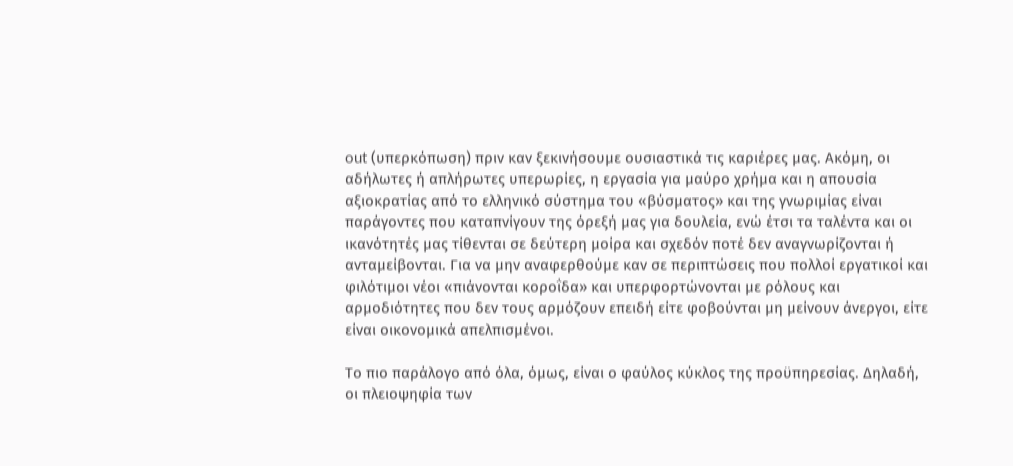out (υπερκόπωση) πριν καν ξεκινήσουμε ουσιαστικά τις καριέρες μας. Ακόμη, οι αδήλωτες ή απλήρωτες υπερωρίες, η εργασία για μαύρο χρήμα και η απουσία αξιοκρατίας από το ελληνικό σύστημα του «βύσματος» και της γνωριμίας είναι παράγοντες που καταπνίγουν της όρεξή μας για δουλεία, ενώ έτσι τα ταλέντα και οι ικανότητές μας τίθενται σε δεύτερη μοίρα και σχεδόν ποτέ δεν αναγνωρίζονται ή ανταμείβονται. Για να μην αναφερθούμε καν σε περιπτώσεις που πολλοί εργατικοί και φιλότιμοι νέοι «πιάνονται κοροΐδα» και υπερφορτώνονται με ρόλους και αρμοδιότητες που δεν τους αρμόζουν επειδή είτε φοβούνται μη μείνουν άνεργοι, είτε είναι οικονομικά απελπισμένοι.

Το πιο παράλογο από όλα, όμως, είναι ο φαύλος κύκλος της προϋπηρεσίας. Δηλαδή, οι πλειοψηφία των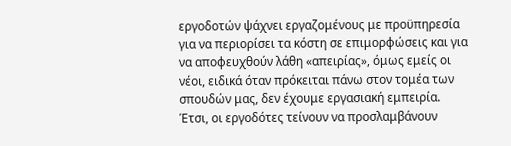εργοδοτών ψάχνει εργαζομένους με προϋπηρεσία για να περιορίσει τα κόστη σε επιμορφώσεις και για να αποφευχθούν λάθη «απειρίας», όμως εμείς οι νέοι, ειδικά όταν πρόκειται πάνω στον τομέα των σπουδών μας, δεν έχουμε εργασιακή εμπειρία. Έτσι, οι εργοδότες τείνουν να προσλαμβάνουν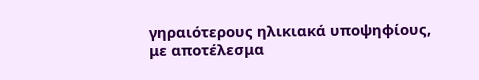γηραιότερους ηλικιακά υποψηφίους, με αποτέλεσμα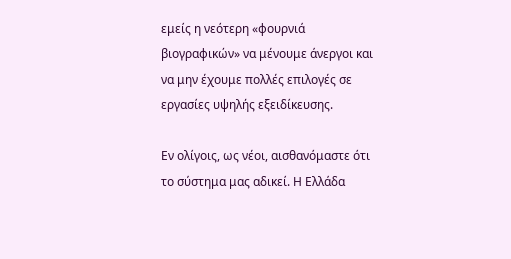εμείς η νεότερη «φουρνιά βιογραφικών» να μένουμε άνεργοι και να μην έχουμε πολλές επιλογές σε εργασίες υψηλής εξειδίκευσης.

Εν ολίγοις, ως νέοι, αισθανόμαστε ότι το σύστημα μας αδικεί. Η Ελλάδα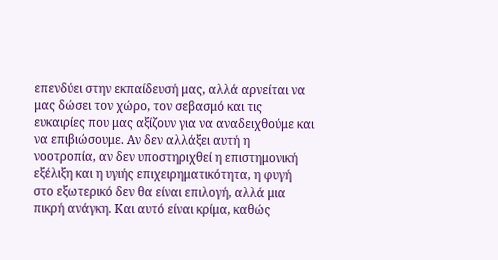επενδύει στην εκπαίδευσή μας, αλλά αρνείται να μας δώσει τον χώρο, τον σεβασμό και τις ευκαιρίες που μας αξίζουν για να αναδειχθούμε και να επιβιώσουμε. Αν δεν αλλάξει αυτή η νοοτροπία, αν δεν υποστηριχθεί η επιστημονική εξέλιξη και η υγιής επιχειρηματικότητα, η φυγή στο εξωτερικό δεν θα είναι επιλογή, αλλά μια πικρή ανάγκη. Και αυτό είναι κρίμα, καθώς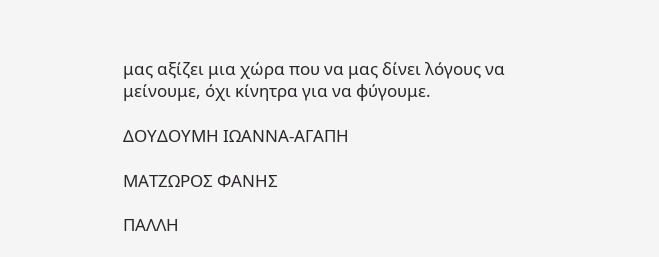μας αξίζει μια χώρα που να μας δίνει λόγους να μείνουμε, όχι κίνητρα για να φύγουμε.

ΔΟΥΔΟΥΜΗ ΙΩΑΝΝΑ-ΑΓΑΠΗ

ΜΑΤΖΩΡΟΣ ΦΑΝΗΣ

ΠΑΛΛΗ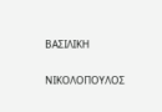ΒΑΣΙΛΙΚΗ

ΝΙΚΟΛΟΠΟΥΛΟΣ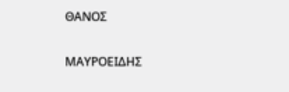ΘΑΝΟΣ

ΜΑΥΡΟΕΙΔΗΣ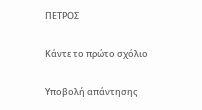ΠΕΤΡΟΣ

Κάντε το πρώτο σχόλιο

Υποβολή απάντησης